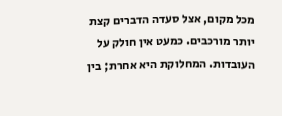מכל מקום, אצל סעדה הדברים קצת יותר מורכבים. כמעט אין חולק על העובדות. המחלוקת היא אחרת; בין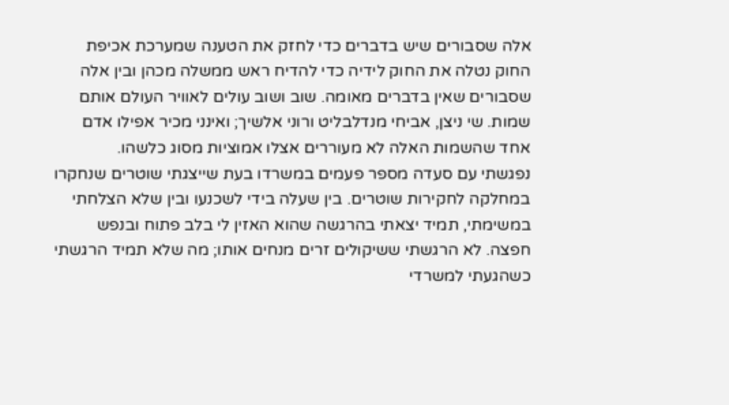אלה שסבורים שיש בדברים כדי לחזק את הטענה שמערכת אכיפת החוק נטלה את החוק לידיה כדי להדיח ראש ממשלה מכהן ובין אלה שסבורים שאין בדברים מאומה. שוב ושוב עולים לאוויר העולם אותם שמות. שי ניצן, אביחי מנדלבליט ורוני אלשיך; ואינני מכיר אפילו אדם אחד שהשמות האלה לא מעוררים אצלו אמוציות מסוג כלשהו.
נפגשתי עם סעדה מספר פעמים במשרדו בעת שייצגתי שוטרים שנחקרו במחלקה לחקירות שוטרים. בין שעלה בידי לשכנעו ובין שלא הצלחתי במשימתי, תמיד יצאתי בהרגשה שהוא האזין לי בלב פתוח ובנפש חפצה. לא הרגשתי ששיקולים זרים מנחים אותו; מה שלא תמיד הרגשתי כשהגעתי למשרדי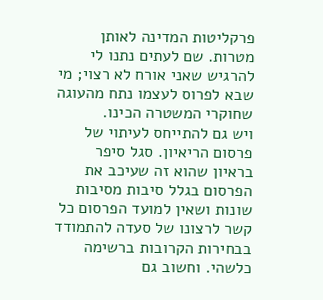פרקליטות המדינה לאותן מטרות. שם לעתים נתנו לי להרגיש שאני אורח לא רצוי; מי שבא לפרוס לעצמו נתח מהעוגה שחוקרי המשטרה הכינו.
ויש גם להתייחס לעיתוי של פרסום הריאיון. סגל סיפר בראיון שהוא זה שעיכב את הפרסום בגלל סיבות מסיבות שונות ושאין למועד הפרסום כל קשר לרצונו של סעדה להתמודד בבחירות הקרובות ברשימה כלשהי. וחשוב גם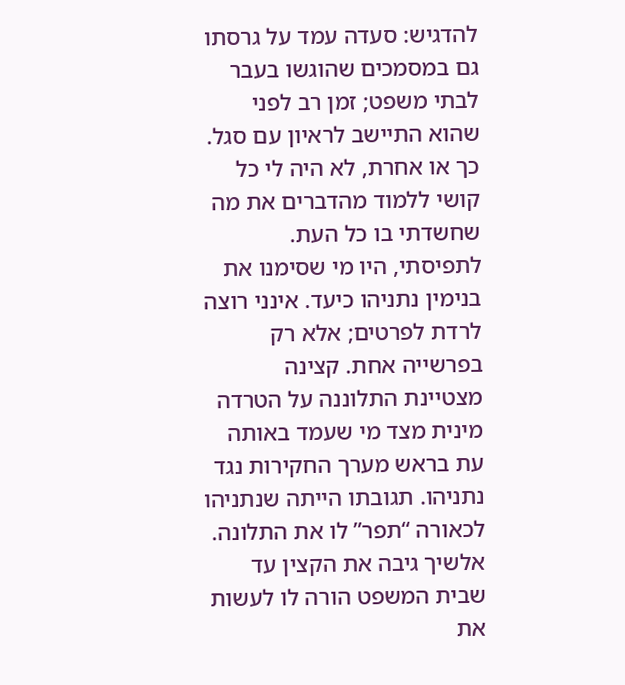להדגיש: סעדה עמד על גרסתו גם במסמכים שהוגשו בעבר לבתי משפט; זמן רב לפני שהוא התיישב לראיון עם סגל.
כך או אחרת, לא היה לי כל קושי ללמוד מהדברים את מה שחשדתי בו כל העת. לתפיסתי, היו מי שסימנו את בנימין נתניהו כיעד. אינני רוצה לרדת לפרטים; אלא רק בפרשייה אחת. קצינה מצטיינת התלוננה על הטרדה מינית מצד מי שעמד באותה עת בראש מערך החקירות נגד נתניהו. תגובתו הייתה שנתניהו לכאורה “תפר” לו את התלונה. אלשיך גיבה את הקצין עד שבית המשפט הורה לו לעשות את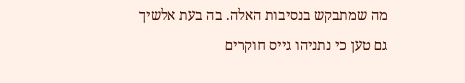מה שמתבקש בנסיבות האלה. בה בעת אלשיך גם טען כי נתניהו גייס חוקרים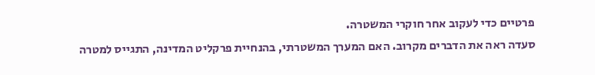פרטיים כדי לעקוב אחר חוקרי המשטרה.
סעדה ראה את הדברים מקרוב. האם המערך המשטרתי, בהנחיית פרקליט המדינה, התגייס למטרה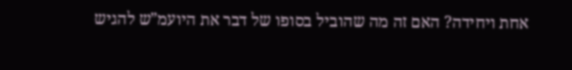אחת ויחידה? האם זה מה שהוביל בסופו של דבר את היועמ”ש להגיש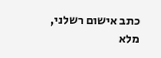כתב אישום רשלני, מלא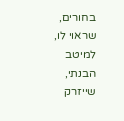בחורים, שראוי לו, למיטב הבנתי, שייזרק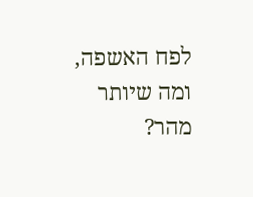לפח האשפה, ומה שיותר מהר?